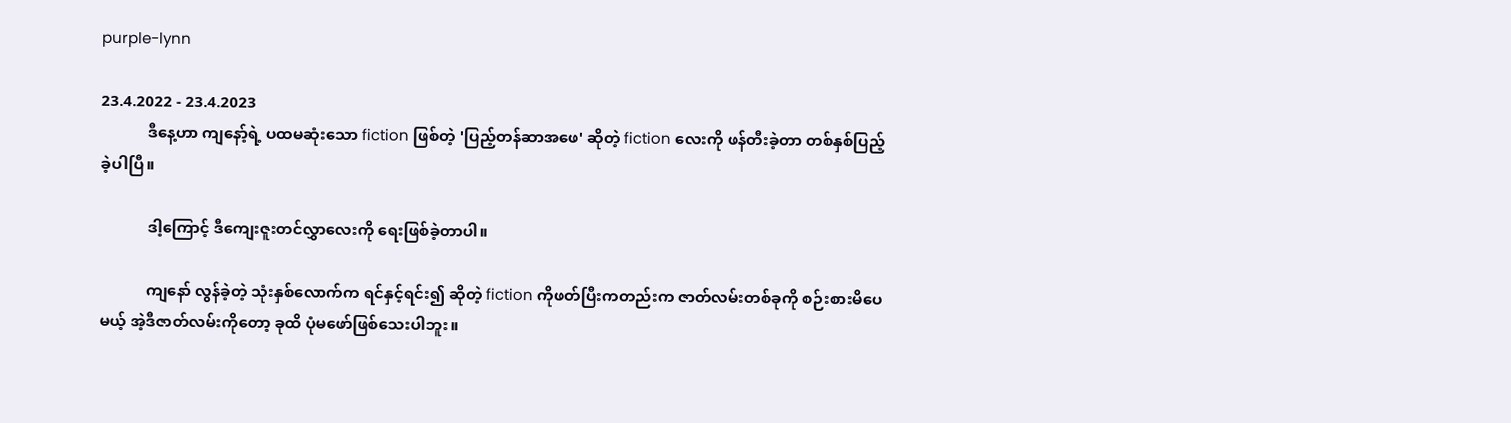purple-lynn

23.4.2022 - 23.4.2023
            ဒီနေ့ဟာ ကျနော့်ရဲ့ ပထမဆုံးသော fiction ဖြစ်တဲ့ 'ပြည့်တန်ဆာအဖေ' ဆိုတဲ့ fiction လေးကို ဖန်တီးခဲ့တာ တစ်နှစ်ပြည့်ခဲ့ပါပြီ။

            ဒါ့ကြောင့် ဒီကျေးဇူးတင်လွှာလေးကို ရေးဖြစ်ခဲ့တာပါ။

            ကျနော် လွန်ခဲ့တဲ့ သုံးနှစ်လောက်က ရင်နှင့်ရင်း၍ ဆိုတဲ့ fiction ကိုဖတ်ပြီးကတည်းက ဇာတ်လမ်းတစ်ခုကို စဉ်းစားမိပေမယ့် အဲ့ဒီဇာတ်လမ်းကိုတော့ ခုထိ ပုံမဖော်ဖြစ်သေးပါဘူး။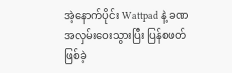အဲ့နောက်ပိုင်း Wattpad နဲ့ ခဏအလှမ်းဝေးသွားပြီး ပြန်စဖတ်ဖြစ်ခဲ့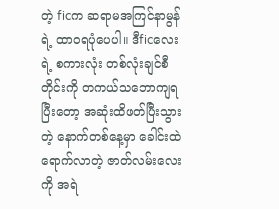တဲ့ ficက ဆရာမအကြင်နာမွန်ရဲ့ ထာဝရပုံပေပါ။ ဒီficလေးရဲ့ စကားလုံး တစ်လုံးချင်စီတိုင်းကို တကယ်သဘောကျရပြီးတော့ အဆုံးထိဖတ်ပြီးသွားတဲ့ နောက်တစ်နေ့မှာ ခေါင်းထဲ ရောက်လာတဲ့ ဇာတ်လမ်းလေးကို အရဲ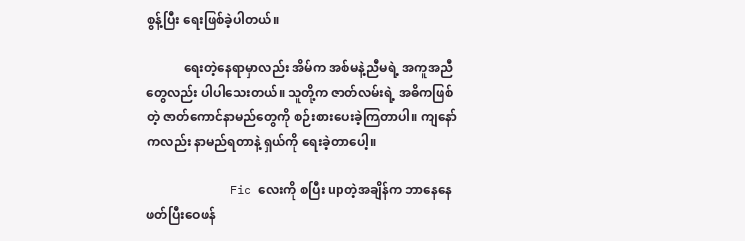စွန့်ပြီး ရေးဖြစ်ခဲ့ပါတယ်။

            ရေးတဲ့နေရာမှာလည်း အိမ်က အစ်မနဲ့ညီမရဲ့ အကူအညီတွေလည်း ပါပါသေးတယ်။ သူတို့က ဇာတ်လမ်းရဲ့ အဓိကဖြစ်တဲ့ ဇာတ်ကောင်နာမည်တွေကို စဉ်းစားပေးခဲ့ကြတာပါ။ ကျနော်ကလည်း နာမည်ရတာနဲ့ ရှယ်ကို ရေးခဲ့တာပေါ့။

            Fic လေးကို စပြီး upတဲ့အချိန်က ဘာနေနေ ဖတ်ပြီးဝေဖန်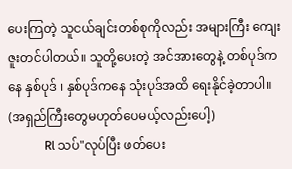ပေးကြတဲ့ သူငယ်ချင်းတစ်စုကိုလည်း အများကြီး‌ ကျေးဇူးတင်ပါတယ်။ သူတို့ပေးတဲ့ အင်အားတွေနဲ့ တစ်ပုဒ်ကနေ နှစ်ပုဒ် ၊ နှစ်ပုဒ်ကနေ သုံးပုဒ်အထိ ရေးနိုင်ခဲ့တာပါ။ (အရှည်ကြီးတွေမဟုတ်ပေမယ့်လည်းပေါ့)
            Rl သပ်"လုပ်ပြီး ဖတ်ပေး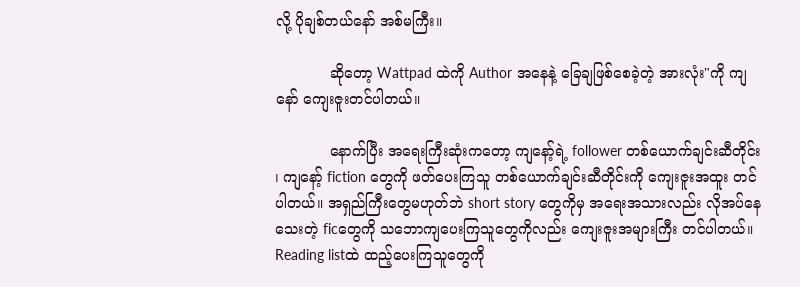လို့ ပိုချစ်တယ်နော် အစ်မကြီး။

            ဆိုတော့ Wattpad ထဲကို Author အနေနဲ့ ခြေချဖြစ်စေခဲ့တဲ့ အားလုံး"ကို ကျနော် ကျေးဇူးတင်ပါတယ်။

            နောက်ပြီး အရေးကြီးဆုံးကတော့ ကျနော့်ရဲ့ follower တစ်ယောက်ချင်းဆီတိုင်း ၊ ကျနော့် fiction တွေကို ဖတ်ပေးကြသူ တစ်ယောက်ချင်းဆီတိုင်းကို ကျေးဇူးအထူး တင်ပါတယ်။ အရှည်ကြီးတွေမဟုတ်ဘဲ short story တွေကိုမှ အရေးအသားလည်း လိုအပ်နေသေးတဲ့ ficတွေကို သဘောကျပေးကြသူတွေကိုလည်း ကျေးဇူးအများကြီး တင်ပါတယ်။ Reading listထဲ ထည့်ပေးကြသူတွေကို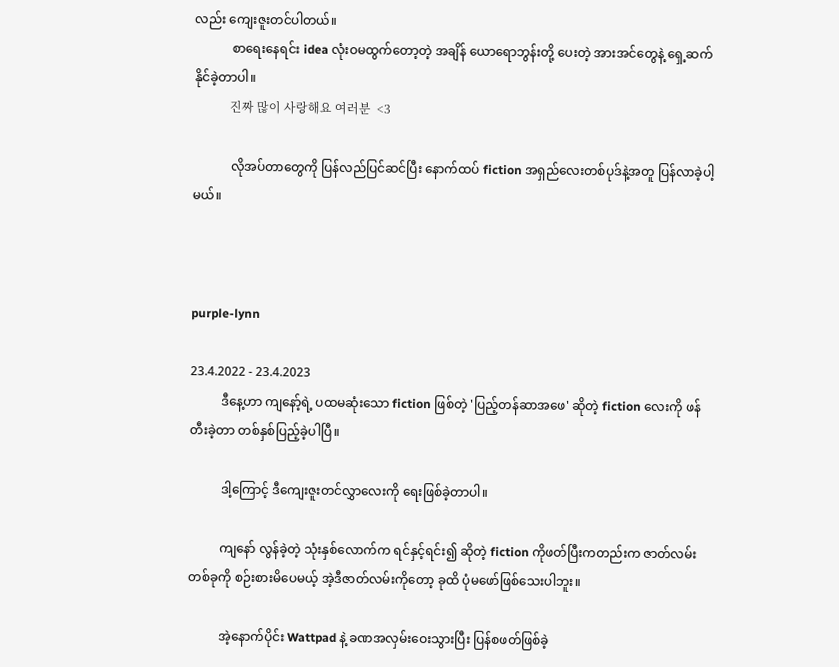လည်း ကျေးဇူးတင်ပါတယ်။
            စာရေးနေရင်း idea လုံးဝမထွက်တော့တဲ့ အချိန် ယောရောဘွန်းတို့ ပေးတဲ့ အားအင်တွေနဲ့ ရှေ့ဆက်နိုင်ခဲ့တာပါ။
            진짜 많이 사랑해요 여러분  <3

            လိုအပ်တာတွေကို ပြန်လည်ပြင်ဆင်ပြီး နောက်ထပ် fiction အရှည်လေးတစ်ပုဒ်နဲ့အတူ ပြန်လာခဲ့ပါ့မယ်။



purple-lynn

23.4.2022 - 23.4.2023
          ဒီနေ့ဟာ ကျနော့်ရဲ့ ပထမဆုံးသော fiction ဖြစ်တဲ့ 'ပြည့်တန်ဆာအဖေ' ဆိုတဲ့ fiction လေးကို ဖန်တီးခဲ့တာ တစ်နှစ်ပြည့်ခဲ့ပါပြီ။

          ဒါ့ကြောင့် ဒီကျေးဇူးတင်လွှာလေးကို ရေးဖြစ်ခဲ့တာပါ။

          ကျနော် လွန်ခဲ့တဲ့ သုံးနှစ်လောက်က ရင်နှင့်ရင်း၍ ဆိုတဲ့ fiction ကိုဖတ်ပြီးကတည်းက ဇာတ်လမ်းတစ်ခုကို စဉ်းစားမိပေမယ့် အဲ့ဒီဇာတ်လမ်းကိုတော့ ခုထိ ပုံမဖော်ဖြစ်သေးပါဘူး။

          အဲ့နောက်ပိုင်း Wattpad နဲ့ ခဏအလှမ်းဝေးသွားပြီး ပြန်စဖတ်ဖြစ်ခဲ့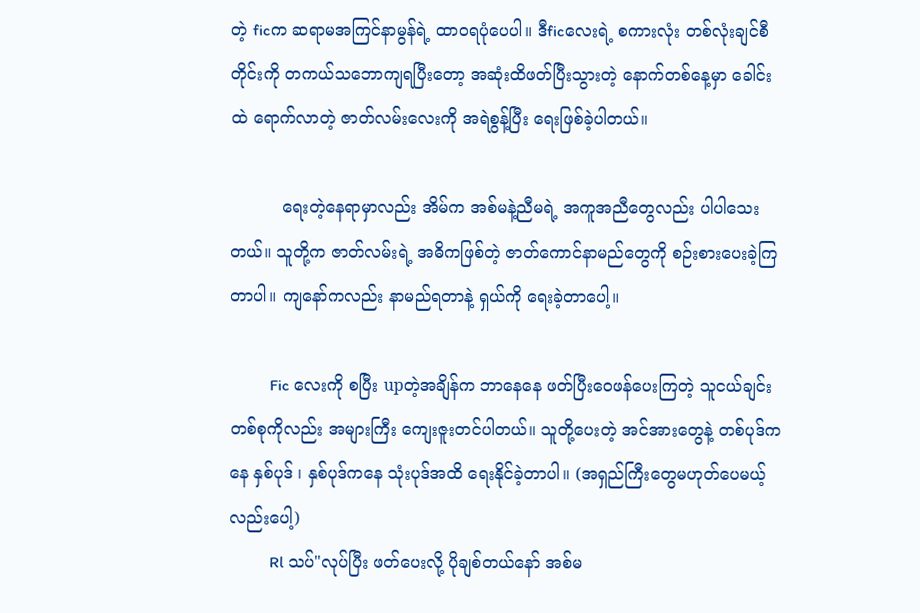တဲ့ ficက ဆရာမအကြင်နာမွန်ရဲ့ ထာဝရပုံပေပါ။ ဒီficလေးရဲ့ စကားလုံး တစ်လုံးချင်စီတိုင်းကို တကယ်သဘောကျရပြီးတော့ အဆုံးထိဖတ်ပြီးသွားတဲ့ နောက်တစ်နေ့မှာ ခေါင်းထဲ ရောက်လာတဲ့ ဇာတ်လမ်းလေးကို အရဲစွန့်ပြီး ရေးဖြစ်ခဲ့ပါတယ်။

          ရေးတဲ့နေရာမှာလည်း အိမ်က အစ်မနဲ့ညီမရဲ့ အကူအညီတွေလည်း ပါပါသေးတယ်။ သူတို့က ဇာတ်လမ်းရဲ့ အဓိကဖြစ်တဲ့ ဇာတ်ကောင်နာမည်တွေကို စဉ်းစားပေးခဲ့ကြတာပါ။ ကျနော်ကလည်း နာမည်ရတာနဲ့ ရှယ်ကို ရေးခဲ့တာပေါ့။

          Fic လေးကို စပြီး upတဲ့အချိန်က ဘာနေနေ ဖတ်ပြီးဝေဖန်ပေးကြတဲ့ သူငယ်ချင်းတစ်စုကိုလည်း အများကြီး‌ ကျေးဇူးတင်ပါတယ်။ သူတို့ပေးတဲ့ အင်အားတွေနဲ့ တစ်ပုဒ်ကနေ နှစ်ပုဒ် ၊ နှစ်ပုဒ်ကနေ သုံးပုဒ်အထိ ရေးနိုင်ခဲ့တာပါ။ (အရှည်ကြီးတွေမဟုတ်ပေမယ့်လည်းပေါ့)
          Rl သပ်"လုပ်ပြီး ဖတ်ပေးလို့ ပိုချစ်တယ်နော် အစ်မ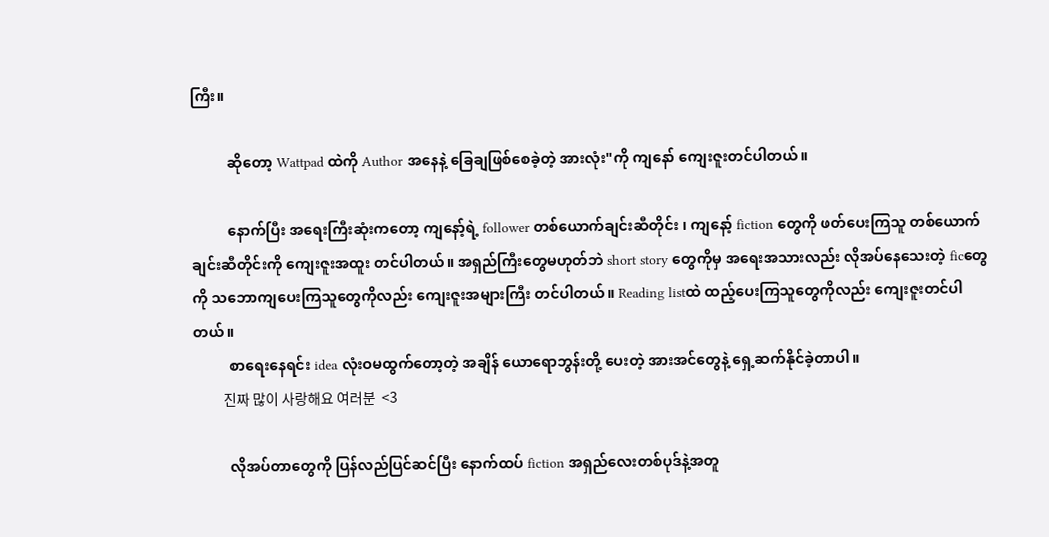ကြီး။

          ဆိုတော့ Wattpad ထဲကို Author အနေနဲ့ ခြေချဖြစ်စေခဲ့တဲ့ အားလုံး"ကို ကျနော် ကျေးဇူးတင်ပါတယ်။

          နောက်ပြီး အရေးကြီးဆုံးကတော့ ကျနော့်ရဲ့ follower တစ်ယောက်ချင်းဆီတိုင်း ၊ ကျနော့် fiction တွေကို ဖတ်ပေးကြသူ တစ်ယောက်ချင်းဆီတိုင်းကို ကျေးဇူးအထူး တင်ပါတယ်။ အရှည်ကြီးတွေမဟုတ်ဘဲ short story တွေကိုမှ အရေးအသားလည်း လိုအပ်နေသေးတဲ့ ficတွေကို သဘောကျပေးကြသူတွေကိုလည်း ကျေးဇူးအများကြီး တင်ပါတယ်။ Reading listထဲ ထည့်ပေးကြသူတွေကိုလည်း ကျေးဇူးတင်ပါတယ်။
          စာရေးနေရင်း idea လုံးဝမထွက်တော့တဲ့ အချိန် ယောရောဘွန်းတို့ ပေးတဲ့ အားအင်တွေနဲ့ ရှေ့ဆက်နိုင်ခဲ့တာပါ။
          진짜 많이 사랑해요 여러분  <3

          လိုအပ်တာတွေကို ပြန်လည်ပြင်ဆင်ပြီး နောက်ထပ် fiction အရှည်လေးတစ်ပုဒ်နဲ့အတူ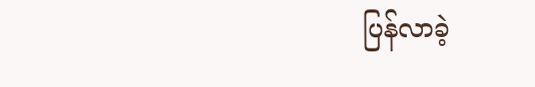ပြန်လာခဲ့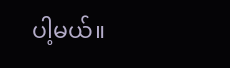ပါ့မယ်။